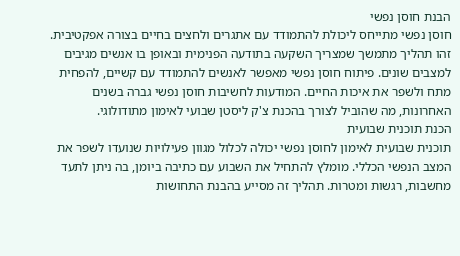הבנת חוסן נפשי
חוסן נפשי מתייחס ליכולת להתמודד עם אתגרים ולחצים בחיים בצורה אפקטיבית. זהו תהליך מתמשך שמצריך השקעה בתודעה הפנימית ובאופן בו אנשים מגיבים למצבים שונים. פיתוח חוסן נפשי מאפשר לאנשים להתמודד עם קשיים, להפחית מתח ולשפר את איכות החיים. המודעות לחשיבות חוסן נפשי גברה בשנים האחרונות, מה שהוביל לצורך בהכנת צ'ק ליסטן שבועי לאימון מתודולוגי.
הכנת תוכנית שבועית
תוכנית שבועית לאימון לחוסן נפשי יכולה לכלול מגוון פעילויות שנועדו לשפר את המצב הנפשי הכללי. מומלץ להתחיל את השבוע עם כתיבה ביומן, בה ניתן לתעד מחשבות, רגשות ומטרות. תהליך זה מסייע בהבנת התחושות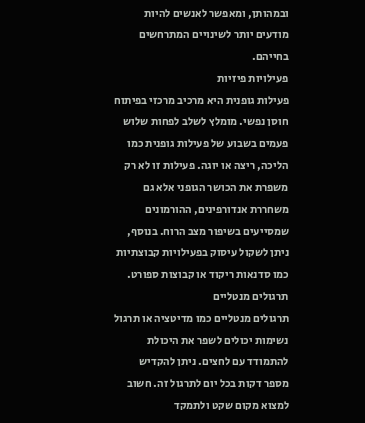ובמהותן, ומאפשר לאנשים להיות מודעים יותר לשינויים המתרחשים בחייהם.
פעילויות פיזיות
פעילות גופנית היא מרכיב מרכזי בפיתוח חוסן נפשי. מומלץ לשלב לפחות שלוש פעמים בשבוע של פעילות גופנית כמו הליכה, ריצה או יוגה. פעילות זו לא רק משפרת את הכושר הגופני אלא גם משחררת אנדורפינים, ההורמונים שמסייעים בשיפור מצב הרוח. בנוסף, ניתן לשקול עיסוק בפעילויות קבוצתיות כמו סדנאות ריקוד או קבוצות ספורט.
תרגולים מנטליים
תרגולים מנטליים כמו מדיטציה או תרגול נשימות יכולים לשפר את היכולת להתמודד עם לחצים. ניתן להקדיש מספר דקות בכל יום לתרגול זה. חשוב למצוא מקום שקט ולתמקד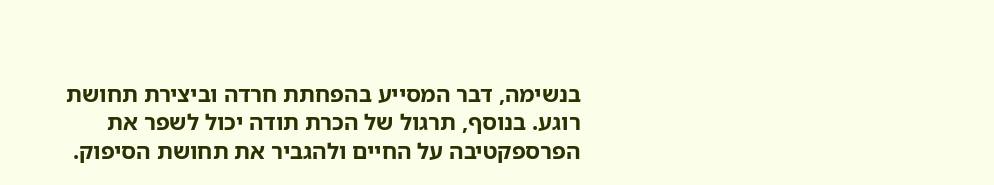בנשימה, דבר המסייע בהפחתת חרדה וביצירת תחושת רוגע. בנוסף, תרגול של הכרת תודה יכול לשפר את הפרספקטיבה על החיים ולהגביר את תחושת הסיפוק.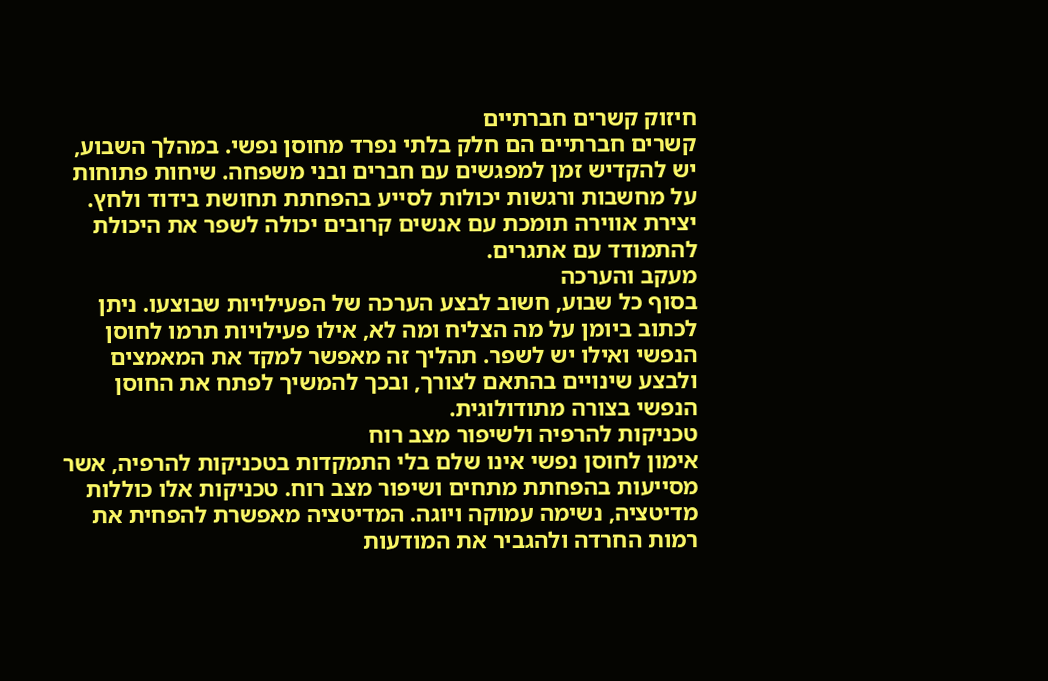חיזוק קשרים חברתיים
קשרים חברתיים הם חלק בלתי נפרד מחוסן נפשי. במהלך השבוע, יש להקדיש זמן למפגשים עם חברים ובני משפחה. שיחות פתוחות על מחשבות ורגשות יכולות לסייע בהפחתת תחושת בידוד ולחץ. יצירת אווירה תומכת עם אנשים קרובים יכולה לשפר את היכולת להתמודד עם אתגרים.
מעקב והערכה
בסוף כל שבוע, חשוב לבצע הערכה של הפעילויות שבוצעו. ניתן לכתוב ביומן על מה הצליח ומה לא, אילו פעילויות תרמו לחוסן הנפשי ואילו יש לשפר. תהליך זה מאפשר למקד את המאמצים ולבצע שינויים בהתאם לצורך, ובכך להמשיך לפתח את החוסן הנפשי בצורה מתודולוגית.
טכניקות להרפיה ולשיפור מצב רוח
אימון לחוסן נפשי אינו שלם בלי התמקדות בטכניקות להרפיה, אשר מסייעות בהפחתת מתחים ושיפור מצב רוח. טכניקות אלו כוללות מדיטציה, נשימה עמוקה ויוגה. המדיטציה מאפשרת להפחית את רמות החרדה ולהגביר את המודעות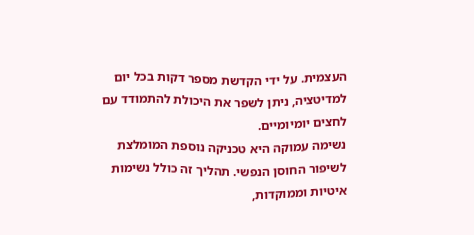העצמית. על ידי הקדשת מספר דקות בכל יום למדיטציה, ניתן לשפר את היכולת להתמודד עם לחצים יומיומיים.
נשימה עמוקה היא טכניקה נוספת המומלצת לשיפור החוסן הנפשי. תהליך זה כולל נשימות איטיות וממוקדות,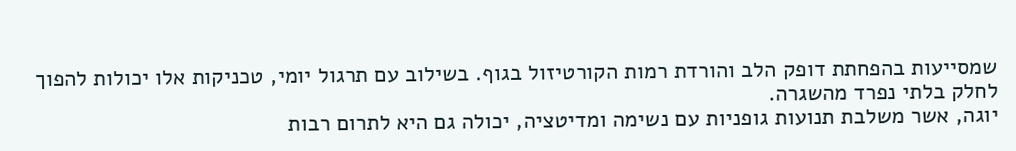שמסייעות בהפחתת דופק הלב והורדת רמות הקורטיזול בגוף. בשילוב עם תרגול יומי, טכניקות אלו יכולות להפוך לחלק בלתי נפרד מהשגרה.
יוגה, אשר משלבת תנועות גופניות עם נשימה ומדיטציה, יכולה גם היא לתרום רבות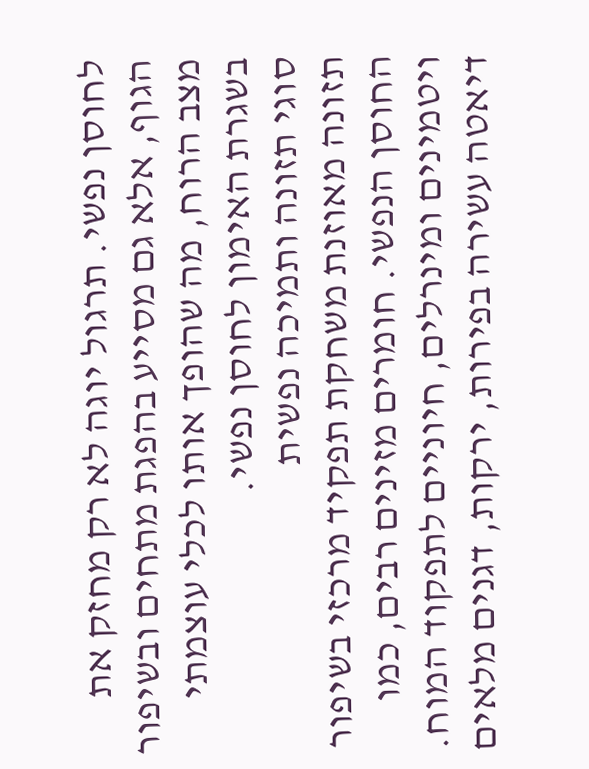לחוסן נפשי. תרגול יוגה לא רק מחזק את הגוף, אלא גם מסייע בהפגת מתחים ובשיפור מצב הרוח, מה שהופך אותו לכלי עוצמתי בשגרת האימון לחוסן נפשי.
סוגי תזונה ותמיכה נפשית
תזונה מאוזנת משחקת תפקיד מרכזי בשיפור החוסן הנפשי. חומרים מזינים רבים, כמו ויטמינים ומינרלים, חיוניים לתפקוד המוח. דיאטה עשירה בפירות, ירקות, דגנים מלאים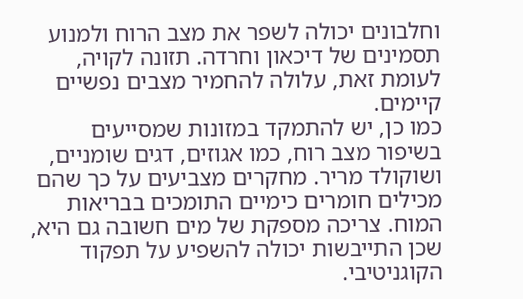וחלבונים יכולה לשפר את מצב הרוח ולמנוע תסמינים של דיכאון וחרדה. תזונה לקויה, לעומת זאת, עלולה להחמיר מצבים נפשיים קיימים.
כמו כן, יש להתמקד במזונות שמסייעים בשיפור מצב רוח, כמו אגוזים, דגים שומניים, ושוקולד מריר. מחקרים מצביעים על כך שהם מכילים חומרים כימיים התומכים בבריאות המוח. צריכה מספקת של מים חשובה גם היא, שכן התייבשות יכולה להשפיע על תפקוד הקוגניטיבי.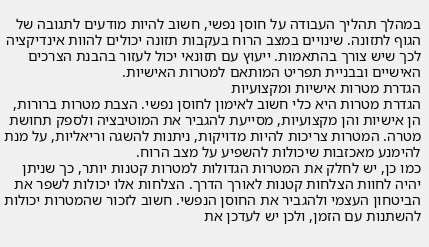במהלך תהליך העבודה על חוסן נפשי, חשוב להיות מודעים לתגובה של הגוף לתזונה. שינויים במצב הרוח בעקבות תזונה יכולים להוות אינדיקציה לכך שיש צורך בהתאמות. ייעוץ עם תזונאי יכול לעזור בהבנת הצרכים האישיים ובבניית תפריט המותאם למטרות האישיות.
הגדרת מטרות אישיות ומקצועיות
הגדרת מטרות היא כלי חשוב לאימון לחוסן נפשי. הצבת מטרות ברורות, הן אישיות והן מקצועיות, מסייעת להגביר את המוטיבציה ולספק תחושת מטרה. המטרות צריכות להיות מדויקות, ניתנות להשגה וריאליות, על מנת להימנע מאכזבות שיכולות להשפיע על מצב הרוח.
כמו כן, יש לחלק את המטרות הגדולות למטרות קטנות יותר, כך שניתן יהיה לחוות הצלחות קטנות לאורך הדרך. הצלחות אלו יכולות לשפר את הביטחון העצמי ולהגביר את החוסן הנפשי. חשוב לזכור שהמטרות יכולות להשתנות עם הזמן, ולכן יש לעדכן את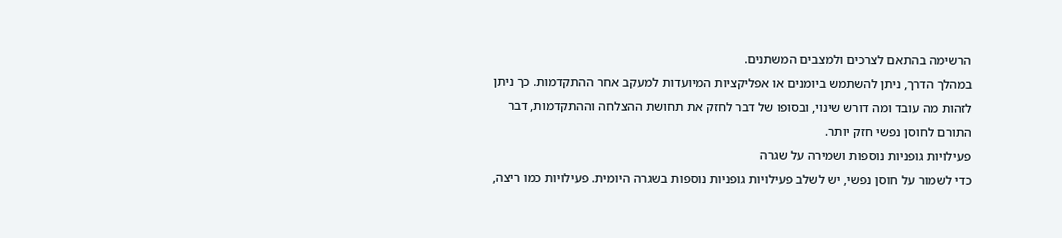הרשימה בהתאם לצרכים ולמצבים המשתנים.
במהלך הדרך, ניתן להשתמש ביומנים או אפליקציות המיועדות למעקב אחר ההתקדמות. כך ניתן לזהות מה עובד ומה דורש שינוי, ובסופו של דבר לחזק את תחושת ההצלחה וההתקדמות, דבר התורם לחוסן נפשי חזק יותר.
פעילויות גופניות נוספות ושמירה על שגרה
כדי לשמור על חוסן נפשי, יש לשלב פעילויות גופניות נוספות בשגרה היומית. פעילויות כמו ריצה,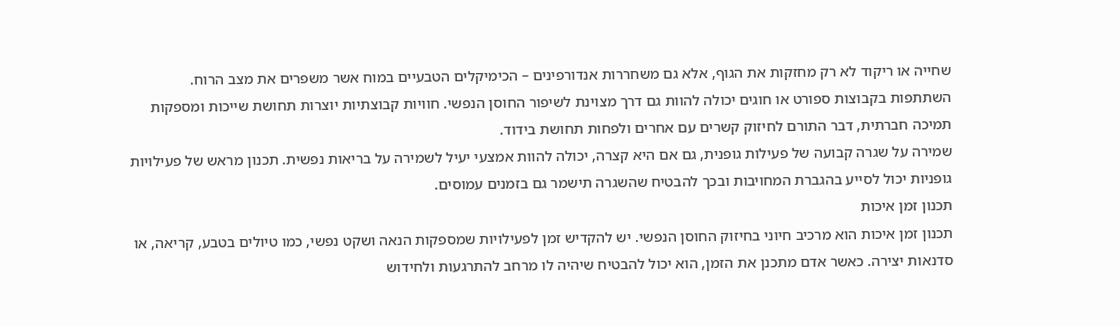שחייה או ריקוד לא רק מחזקות את הגוף, אלא גם משחררות אנדורפינים – הכימיקלים הטבעיים במוח אשר משפרים את מצב הרוח.
השתתפות בקבוצות ספורט או חוגים יכולה להוות גם דרך מצוינת לשיפור החוסן הנפשי. חוויות קבוצתיות יוצרות תחושת שייכות ומספקות תמיכה חברתית, דבר התורם לחיזוק קשרים עם אחרים ולפחות תחושת בידוד.
שמירה על שגרה קבועה של פעילות גופנית, גם אם היא קצרה, יכולה להוות אמצעי יעיל לשמירה על בריאות נפשית. תכנון מראש של פעילויות גופניות יכול לסייע בהגברת המחויבות ובכך להבטיח שהשגרה תישמר גם בזמנים עמוסים.
תכנון זמן איכות
תכנון זמן איכות הוא מרכיב חיוני בחיזוק החוסן הנפשי. יש להקדיש זמן לפעילויות שמספקות הנאה ושקט נפשי, כמו טיולים בטבע, קריאה, או סדנאות יצירה. כאשר אדם מתכנן את הזמן, הוא יכול להבטיח שיהיה לו מרחב להתרגעות ולחידוש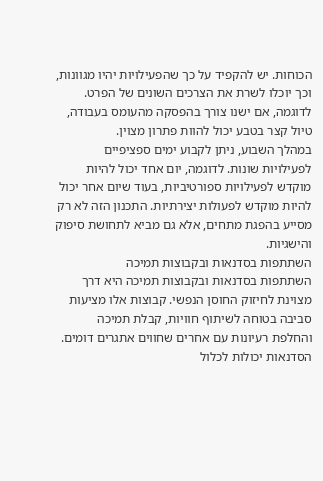הכוחות. יש להקפיד על כך שהפעילויות יהיו מגוונות, וכך יוכלו לשרת את הצרכים השונים של הפרט. לדוגמה, אם ישנו צורך בהפסקה מהעומס בעבודה, טיול קצר בטבע יכול להוות פתרון מצוין.
במהלך השבוע, ניתן לקבוע ימים ספציפיים לפעילויות שונות. לדוגמה, יום אחד יכול להיות מוקדש לפעילויות ספורטיביות, בעוד שיום אחר יכול להיות מוקדש לפעולות יצירתיות. התכנון הזה לא רק מסייע בהפגת מתחים, אלא גם מביא לתחושת סיפוק והישגיות.
השתתפות בסדנאות ובקבוצות תמיכה
השתתפות בסדנאות ובקבוצות תמיכה היא דרך מצוינת לחיזוק החוסן הנפשי. קבוצות אלו מציעות סביבה בטוחה לשיתוף חוויות, קבלת תמיכה והחלפת רעיונות עם אחרים שחווים אתגרים דומים. הסדנאות יכולות לכלול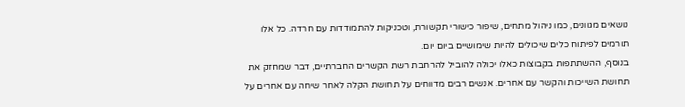נושאים מגוונים, כמו ניהול מתחים, שיפור כישורי תקשורת, וטכניקות להתמודדות עם חרדה. כל אלו תורמים לפיתוח כלים שיכולים להיות שימושיים ביום יום.
בנוסף, ההשתתפות בקבוצות כאלו יכולה להוביל להרחבת רשת הקשרים החברתיים, דבר שמחזק את תחושת השייכות והקשר עם אחרים. אנשים רבים מדווחים על תחושת הקלה לאחר שיחה עם אחרים על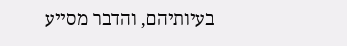בעיותיהם, והדבר מסייע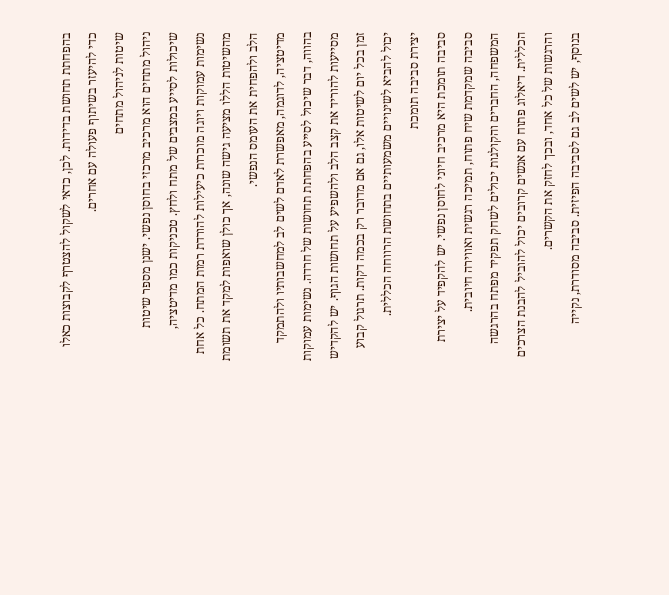בהפחתת תחושת בדידות. לכן, כדאי לשקול להצטרף לקבוצות כאלו כדי להיעזר בשיתוף פעולה עם אחרים.
שיטות לניהול מתחים
ניהול מתחים הוא מרכיב מרכזי בחוסן נפשי. ישנן מספר שיטות שיכולות לסייע במצבים של מתח ולחץ. טכניקות כמו מדיטציה, נשימות עמוקות ויוגה מוכרות כיעילות להורדת רמות המתח. כל אחת מהשיטות הללו מציעה גישה שונה, אך כולן שואפות למקד את תשומת הלב ולהפחית את העומס הנפשי.
מדיטציה, לדוגמה, מאפשרת לאדם לשים לב למחשבותיו ולהתמקד בהווה, דבר שיכול לסייע בהפחתת תחושות של חרדה. נשימות עמוקות מסייעות להוריד את קצב הלב ולהשפיע על תחושות הגוף. יש להקדיש זמן בכל יום לשיטות אלו, גם אם מדובר רק בכמה דקות. תרגול קבוע יכול להביא לשינויים משמעותיים בתחושת הרווחה הכללית.
יצירת סביבה תומכת
סביבה תומכת היא מרכיב חיוני לחוסן נפשי. יש להקפיד על יצירת סביבה שמקדמת שיח פתוח, תמיכה רגשית ואווירה חיובית. המשפחה, החברים והקולגות יכולים לשחק תפקיד מפתח בהרגשה הכללית. דיאלוג פתוח עם אנשים קרובים יכול להוביל להבנת הצרכים והרגשות של כל אחד, ובכך לחזק את הקשרים.
בנוסף, יש לשים לב גם לסביבה הפיזית. סביבה מסודרת, נקייה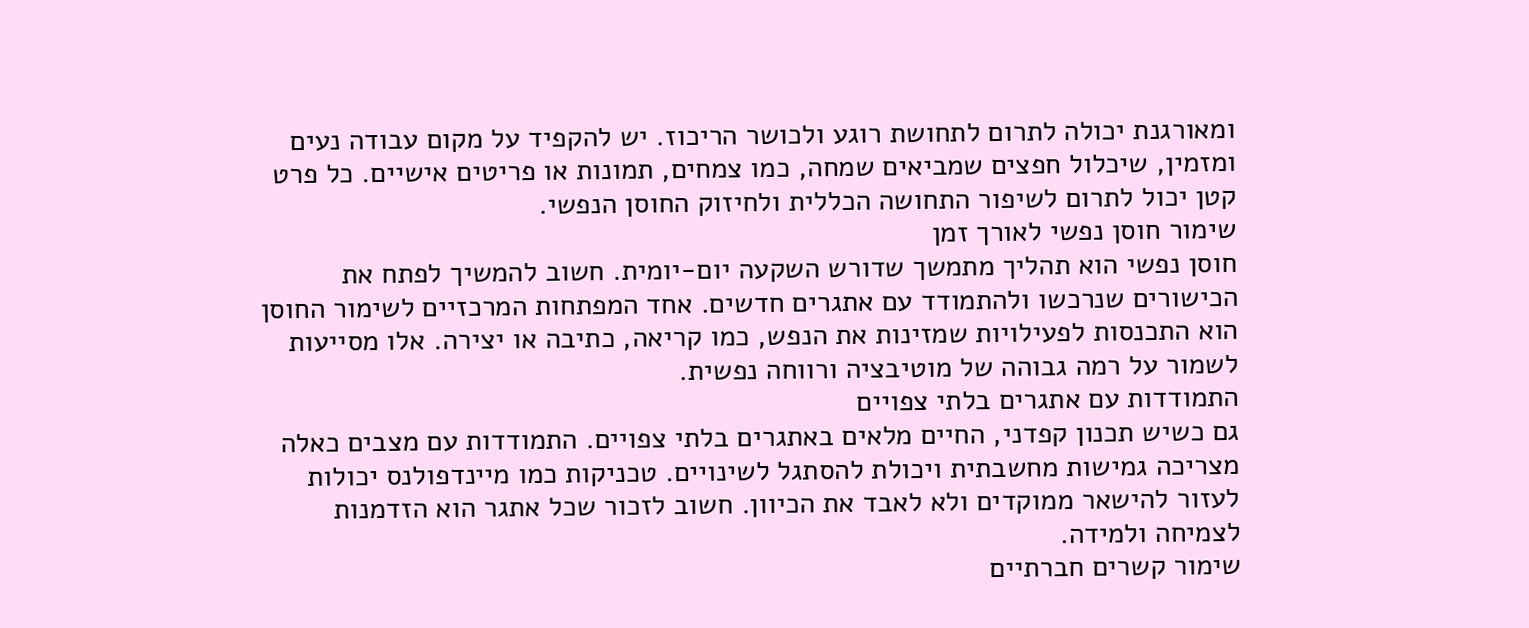ומאורגנת יכולה לתרום לתחושת רוגע ולכושר הריכוז. יש להקפיד על מקום עבודה נעים ומזמין, שיכלול חפצים שמביאים שמחה, כמו צמחים, תמונות או פריטים אישיים. כל פרט קטן יכול לתרום לשיפור התחושה הכללית ולחיזוק החוסן הנפשי.
שימור חוסן נפשי לאורך זמן
חוסן נפשי הוא תהליך מתמשך שדורש השקעה יום-יומית. חשוב להמשיך לפתח את הכישורים שנרכשו ולהתמודד עם אתגרים חדשים. אחד המפתחות המרכזיים לשימור החוסן הוא התכנסות לפעילויות שמזינות את הנפש, כמו קריאה, כתיבה או יצירה. אלו מסייעות לשמור על רמה גבוהה של מוטיבציה ורווחה נפשית.
התמודדות עם אתגרים בלתי צפויים
גם כשיש תכנון קפדני, החיים מלאים באתגרים בלתי צפויים. התמודדות עם מצבים כאלה מצריכה גמישות מחשבתית ויכולת להסתגל לשינויים. טכניקות כמו מיינדפולנס יכולות לעזור להישאר ממוקדים ולא לאבד את הכיוון. חשוב לזכור שכל אתגר הוא הזדמנות לצמיחה ולמידה.
שימור קשרים חברתיים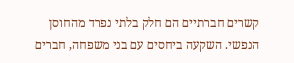קשרים חברתיים הם חלק בלתי נפרד מהחוסן הנפשי. השקעה ביחסים עם בני משפחה, חברים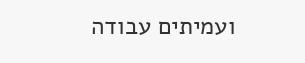ועמיתים עבודה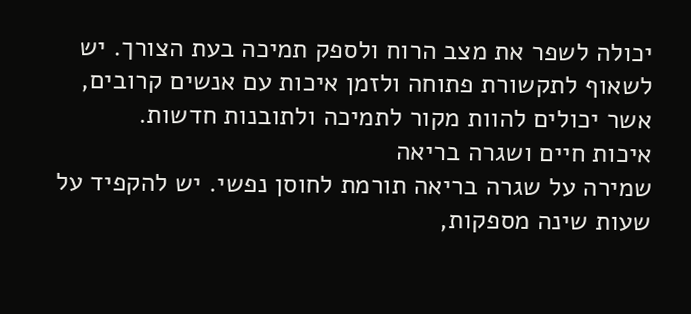יכולה לשפר את מצב הרוח ולספק תמיכה בעת הצורך. יש לשאוף לתקשורת פתוחה ולזמן איכות עם אנשים קרובים, אשר יכולים להוות מקור לתמיכה ולתובנות חדשות.
איכות חיים ושגרה בריאה
שמירה על שגרה בריאה תורמת לחוסן נפשי. יש להקפיד על שעות שינה מספקות,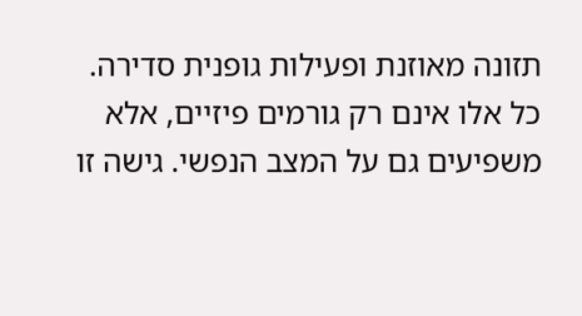תזונה מאוזנת ופעילות גופנית סדירה. כל אלו אינם רק גורמים פיזיים, אלא משפיעים גם על המצב הנפשי. גישה זו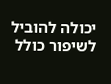יכולה להוביל לשיפור כולל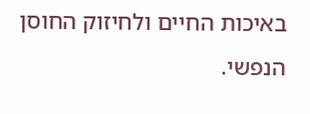באיכות החיים ולחיזוק החוסן הנפשי.